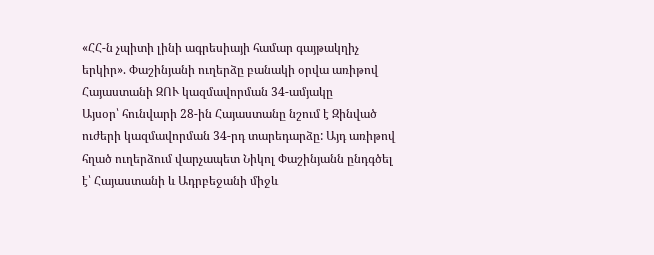«ՀՀ-ն չպիտի լինի ագրեսիայի համար գայթակղիչ երկիր». Փաշինյանի ուղերձը բանակի օրվա առիթով
Հայաստանի ԶՈՒ կազմավորման 34-ամյակը
Այսօր՝ հունվարի 28-ին Հայաստանը նշում է Զինված ուժերի կազմավորման 34-րդ տարեդարձը: Այդ առիթով հղած ուղերձում վարչապետ Նիկոլ Փաշինյանն ընդգծել է՝ Հայաստանի և Ադրբեջանի միջև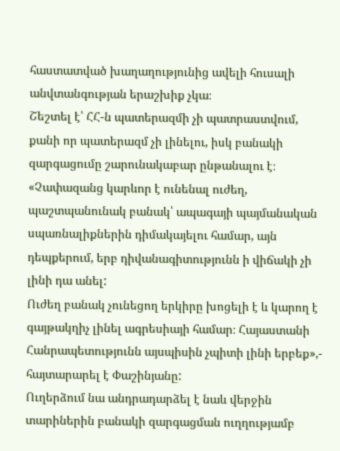հաստատված խաղաղությունից ավելի հուսալի անվտանգության երաշխիք չկա։
Շեշտել է՝ ՀՀ-ն պատերազմի չի պատրաստվում, քանի որ պատերազմ չի լինելու, իսկ բանակի զարգացումը շարունակաբար ընթանալու է։
«Չափազանց կարևոր է ունենալ ուժեղ, պաշտպանունակ բանակ՝ ապագայի պայմանական սպառնալիքներին դիմակայելու համար, այն դեպքերում, երբ դիվանագիտությունն ի վիճակի չի լինի դա անել:
Ուժեղ բանակ չունեցող երկիրը խոցելի է և կարող է գայթակղիչ լինել ագրեսիայի համար։ Հայաստանի Հանրապետությունն այսպիսին չպիտի լինի երբեք»,- հայտարարել է Փաշինյանը:
Ուղերձում նա անդրադարձել է նաև վերջին տարիներին բանակի զարգացման ուղղությամբ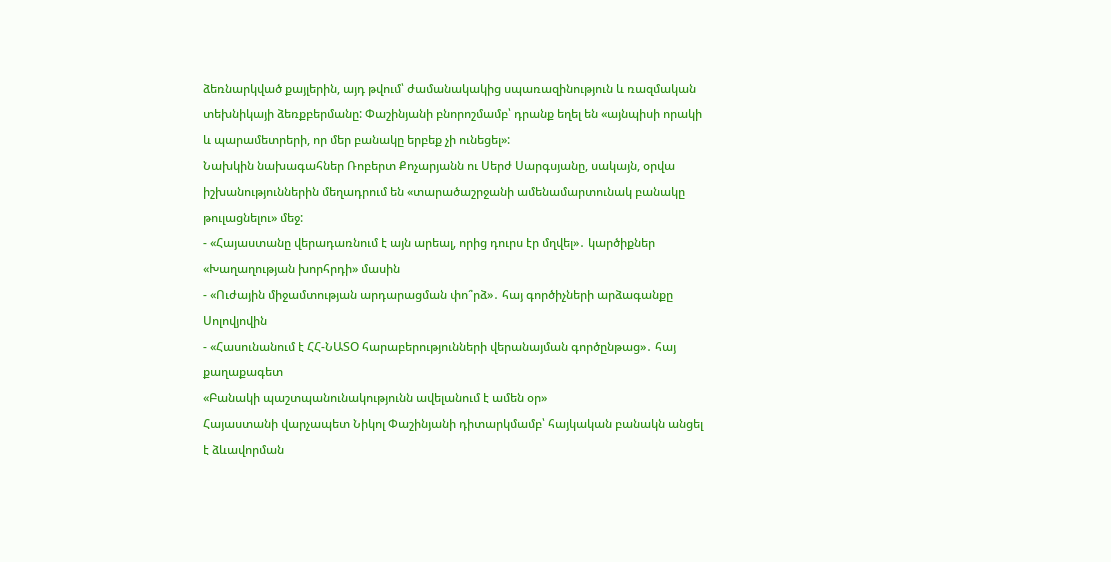ձեռնարկված քայլերին, այդ թվում՝ ժամանակակից սպառազինություն և ռազմական տեխնիկայի ձեռքբերմանը: Փաշինյանի բնորոշմամբ՝ դրանք եղել են «այնպիսի որակի և պարամետրերի, որ մեր բանակը երբեք չի ունեցել»:
Նախկին նախագահներ Ռոբերտ Քոչարյանն ու Սերժ Սարգսյանը, սակայն, օրվա իշխանություններին մեղադրում են «տարածաշրջանի ամենամարտունակ բանակը թուլացնելու» մեջ:
- «Հայաստանը վերադառնում է այն արեալ, որից դուրս էր մղվել»․ կարծիքներ «Խաղաղության խորհրդի» մասին
- «Ուժային միջամտության արդարացման փո՞րձ»․ հայ գործիչների արձագանքը Սոլովյովին
- «Հասունանում է ՀՀ-ՆԱՏՕ հարաբերությունների վերանայման գործընթաց»․ հայ քաղաքագետ
«Բանակի պաշտպանունակությունն ավելանում է ամեն օր»
Հայաստանի վարչապետ Նիկոլ Փաշինյանի դիտարկմամբ՝ հայկական բանակն անցել է ձևավորման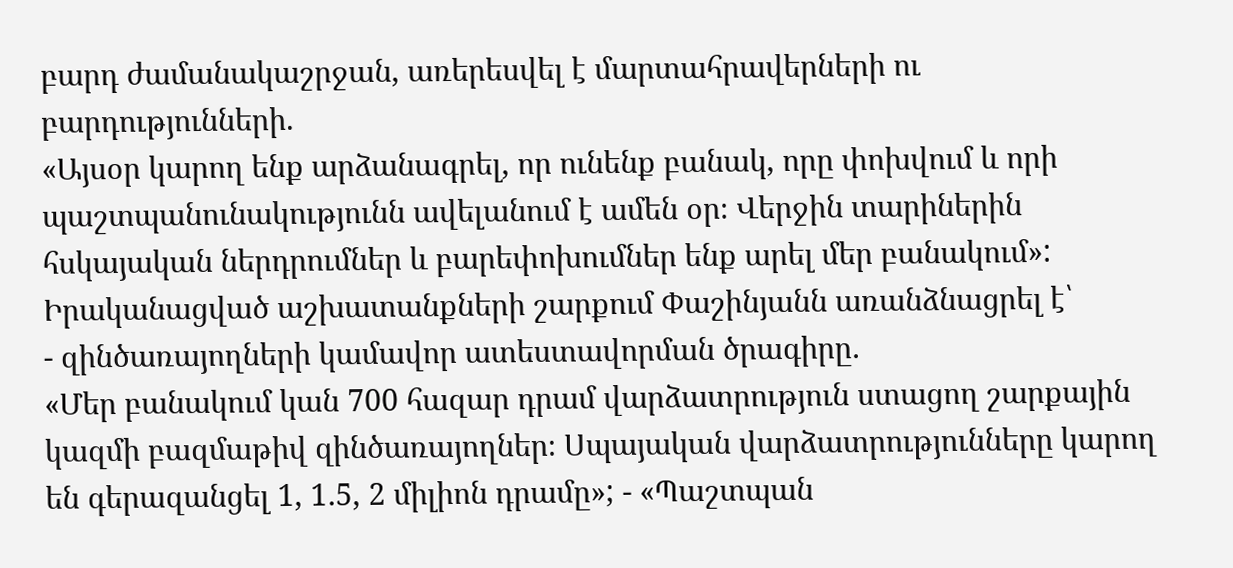բարդ ժամանակաշրջան, առերեսվել է մարտահրավերների ու բարդությունների.
«Այսօր կարող ենք արձանագրել, որ ունենք բանակ, որը փոխվում և որի պաշտպանունակությունն ավելանում է ամեն օր։ Վերջին տարիներին հսկայական ներդրումներ և բարեփոխումներ ենք արել մեր բանակում»:
Իրականացված աշխատանքների շարքում Փաշինյանն առանձնացրել է՝
- զինծառայողների կամավոր ատեստավորման ծրագիրը․
«Մեր բանակում կան 700 հազար դրամ վարձատրություն ստացող շարքային կազմի բազմաթիվ զինծառայողներ։ Սպայական վարձատրությունները կարող են գերազանցել 1, 1․5, 2 միլիոն դրամը»; - «Պաշտպան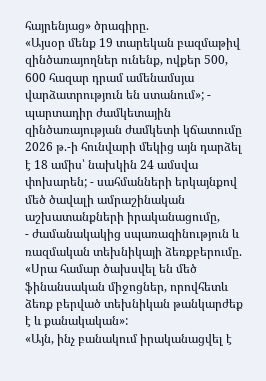հայրենյաց» ծրագիրը.
«Այսօր մենք 19 տարեկան բազմաթիվ զինծառայողներ ունենք, ովքեր 500, 600 հազար դրամ ամենամսյա վարձատրություն են ստանում»; - պարտադիր ժամկետային զինծառայության ժամկետի կճատումը
2026 թ.-ի հունվարի մեկից այն դարձել է 18 ամիս՝ նախկին 24 ամսվա փոխարեն; - սահմանների երկայնքով մեծ ծավալի ամրաշինական աշխատանքների իրականացումը,
- ժամանակակից սպառազինություն և ռազմական տեխնիկայի ձեռքբերումը.
«Սրա համար ծախսվել են մեծ ֆինանսական միջոցներ, որովհետև ձեռք բերված տեխնիկան թանկարժեք է և քանակական»:
«Այն, ինչ բանակում իրականացվել է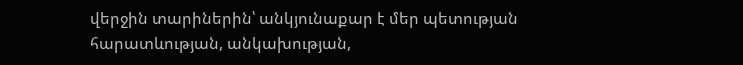վերջին տարիներին՝ անկյունաքար է մեր պետության հարատևության, անկախության,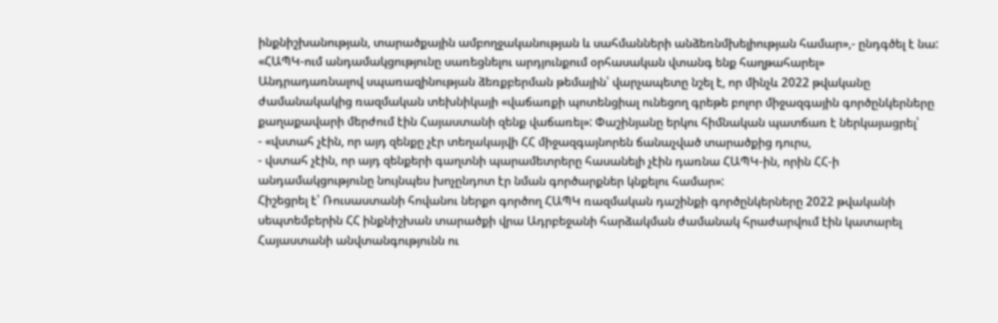ինքնիշխանության, տարածքային ամբողջականության և սահմանների անձեռնմխելիության համար»,- ընդգծել է նա:
«ՀԱՊԿ-ում անդամակցությունը սառեցնելու արդյունքում օրհասական վտանգ ենք հաղթահարել»
Անդրադառնալով սպառազինության ձեռքբերման թեմային՝ վարչապետը նշել է, որ մինչև 2022 թվականը ժամանակակից ռազմական տեխնիկայի «վաճառքի պոտենցիալ ունեցող գրեթե բոլոր միջազգային գործընկերները քաղաքավարի մերժում էին Հայաստանի զենք վաճառել»: Փաշինյանը երկու հիմնական պատճառ է ներկայացրել՝
- «վստահ չէին, որ այդ զենքը չէր տեղակայվի ՀՀ միջազգայնորեն ճանաչված տարածքից դուրս,
- վստահ չէին, որ այդ զենքերի գաղտնի պարամետրերը հասանելի չէին դառնա ՀԱՊԿ-ին, որին ՀՀ-ի անդամակցությունը նույնպես խոչընդոտ էր նման գործարքներ կնքելու համար»:
Հիշեցրել է՝ Ռուսաստանի հովանու ներքո գործող ՀԱՊԿ ռազմական դաշինքի գործընկերները 2022 թվականի սեպտեմբերին ՀՀ ինքնիշխան տարածքի վրա Ադրբեջանի հարձակման ժամանակ հրաժարվում էին կատարել Հայաստանի անվտանգությունն ու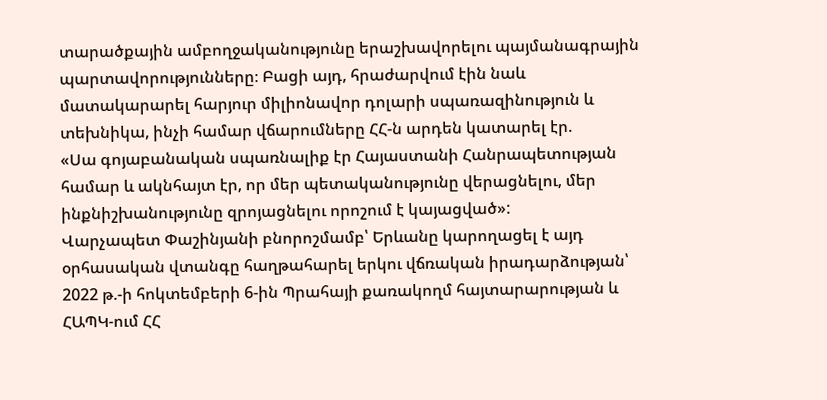տարածքային ամբողջականությունը երաշխավորելու պայմանագրային պարտավորությունները։ Բացի այդ, հրաժարվում էին նաև մատակարարել հարյուր միլիոնավոր դոլարի սպառազինություն և տեխնիկա, ինչի համար վճարումները ՀՀ-ն արդեն կատարել էր.
«Սա գոյաբանական սպառնալիք էր Հայաստանի Հանրապետության համար և ակնհայտ էր, որ մեր պետականությունը վերացնելու, մեր ինքնիշխանությունը զրոյացնելու որոշում է կայացված»:
Վարչապետ Փաշինյանի բնորոշմամբ՝ Երևանը կարողացել է այդ օրհասական վտանգը հաղթահարել երկու վճռական իրադարձության՝ 2022 թ.-ի հոկտեմբերի 6-ին Պրահայի քառակողմ հայտարարության և ՀԱՊԿ-ում ՀՀ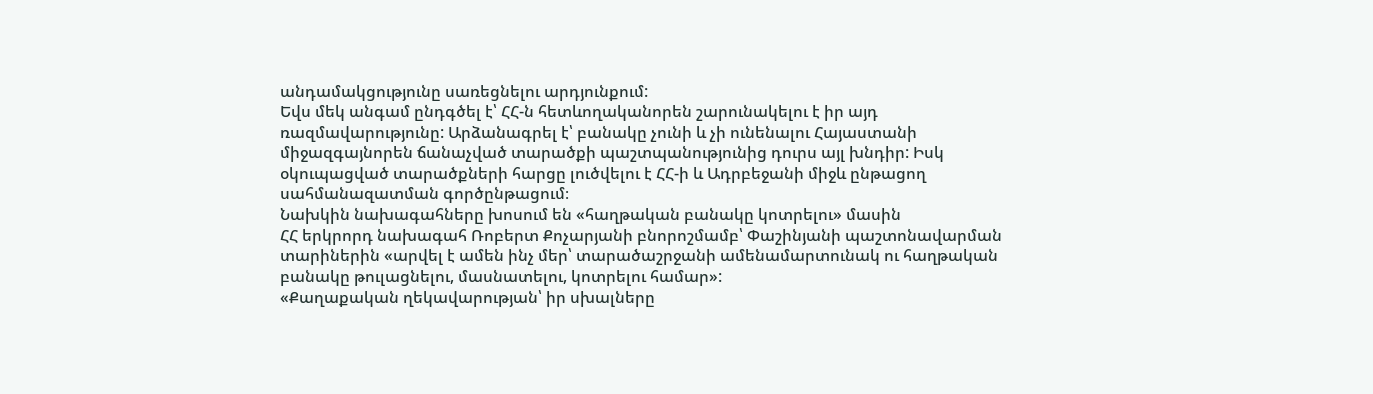անդամակցությունը սառեցնելու արդյունքում:
Եվս մեկ անգամ ընդգծել է՝ ՀՀ-ն հետևողականորեն շարունակելու է իր այդ ռազմավարությունը: Արձանագրել է՝ բանակը չունի և չի ունենալու Հայաստանի միջազգայնորեն ճանաչված տարածքի պաշտպանությունից դուրս այլ խնդիր: Իսկ օկուպացված տարածքների հարցը լուծվելու է ՀՀ-ի և Ադրբեջանի միջև ընթացող սահմանազատման գործընթացում։
Նախկին նախագահները խոսում են «հաղթական բանակը կոտրելու» մասին
ՀՀ երկրորդ նախագահ Ռոբերտ Քոչարյանի բնորոշմամբ՝ Փաշինյանի պաշտոնավարման տարիներին «արվել է ամեն ինչ մեր՝ տարածաշրջանի ամենամարտունակ ու հաղթական բանակը թուլացնելու, մասնատելու, կոտրելու համար»:
«Քաղաքական ղեկավարության՝ իր սխալները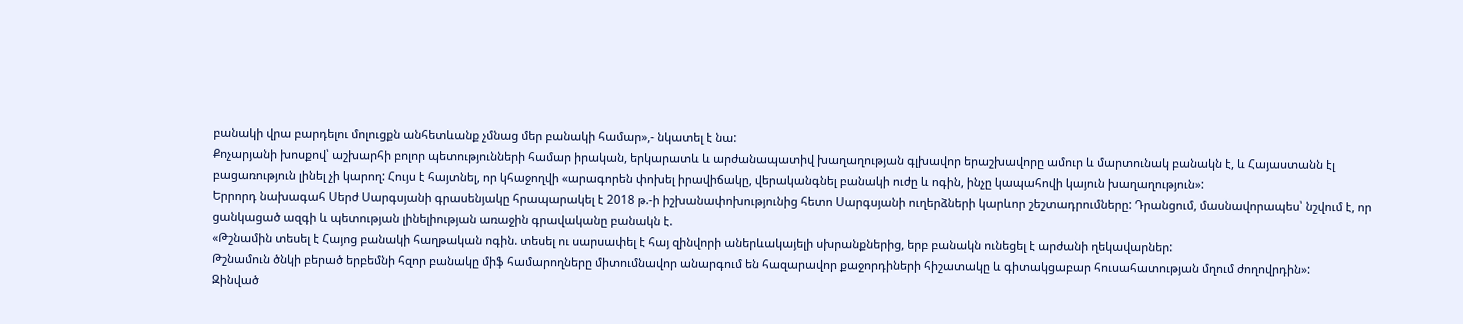բանակի վրա բարդելու մոլուցքն անհետևանք չմնաց մեր բանակի համար»,- նկատել է նա:
Քոչարյանի խոսքով՝ աշխարհի բոլոր պետությունների համար իրական, երկարատև և արժանապատիվ խաղաղության գլխավոր երաշխավորը ամուր և մարտունակ բանակն է, և Հայաստանն էլ բացառություն լինել չի կարող: Հույս է հայտնել, որ կհաջողվի «արագորեն փոխել իրավիճակը, վերականգնել բանակի ուժը և ոգին, ինչը կապահովի կայուն խաղաղություն»:
Երրորդ նախագահ Սերժ Սարգսյանի գրասենյակը հրապարակել է 2018 թ.-ի իշխանափոխությունից հետո Սարգսյանի ուղերձների կարևոր շեշտադրումները: Դրանցում, մասնավորապես՝ նշվում է, որ ցանկացած ազգի և պետության լինելիության առաջին գրավականը բանակն է.
«Թշնամին տեսել է Հայոց բանակի հաղթական ոգին. տեսել ու սարսափել է հայ զինվորի աներևակայելի սխրանքներից, երբ բանակն ունեցել է արժանի ղեկավարներ:
Թշնամուն ծնկի բերած երբեմնի հզոր բանակը միֆ համարողները միտումնավոր անարգում են հազարավոր քաջորդիների հիշատակը և գիտակցաբար հուսահատության մղում ժողովրդին»:
Զինված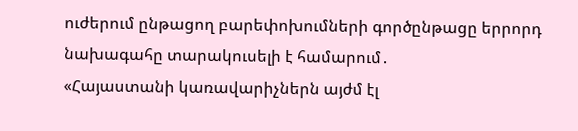ուժերում ընթացող բարեփոխումների գործընթացը երրորդ նախագահը տարակուսելի է համարում․
«Հայաստանի կառավարիչներն այժմ էլ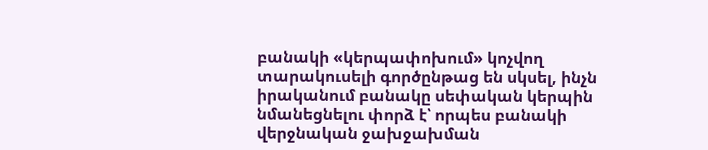բանակի «կերպափոխում» կոչվող տարակուսելի գործընթաց են սկսել, ինչն իրականում բանակը սեփական կերպին նմանեցնելու փորձ է՝ որպես բանակի վերջնական ջախջախման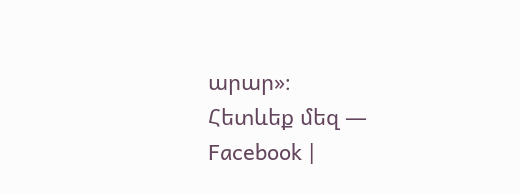արար»։
Հետևեք մեզ — Facebook |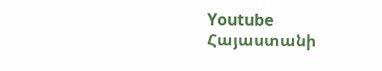Youtube
Հայաստանի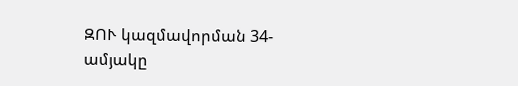ԶՈՒ կազմավորման 34-ամյակը